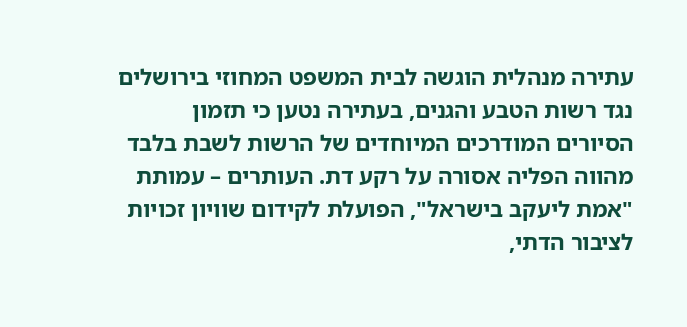עתירה מנהלית הוגשה לבית המשפט המחוזי בירושלים נגד רשות הטבע והגנים, בעתירה נטען כי תזמון הסיורים המודרכים המיוחדים של הרשות לשבת בלבד מהווה הפליה אסורה על רקע דת. העותרים – עמותת "אמת ליעקב בישראל", הפועלת לקידום שוויון זכויות לציבור הדתי,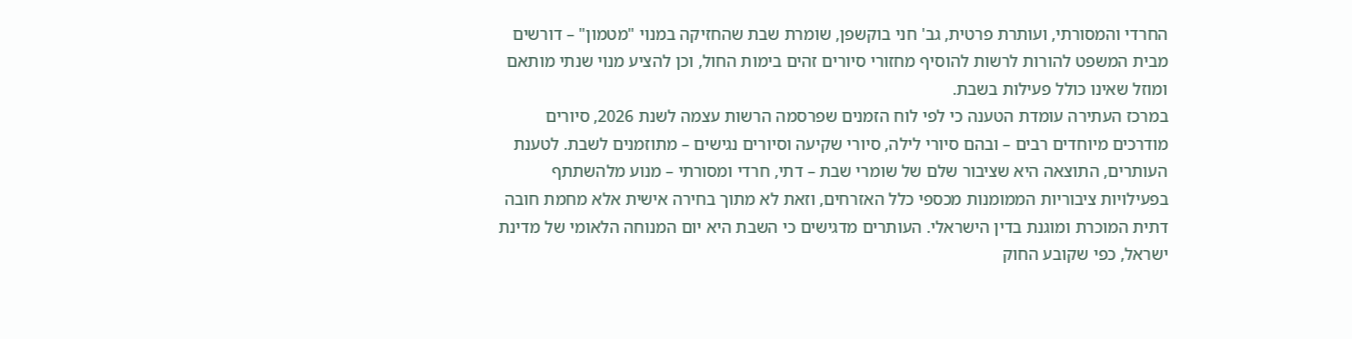החרדי והמסורתי, ועותרת פרטית, גב' חני בוקשפן, שומרת שבת שהחזיקה במנוי "מטמון" – דורשים מבית המשפט להורות לרשות להוסיף מחזורי סיורים זהים בימות החול, וכן להציע מנוי שנתי מותאם ומוזל שאינו כולל פעילות בשבת.
במרכז העתירה עומדת הטענה כי לפי לוח הזמנים שפרסמה הרשות עצמה לשנת 2026, סיורים מודרכים מיוחדים רבים – ובהם סיורי לילה, סיורי שקיעה וסיורים נגישים – מתוזמנים לשבת. לטענת העותרים, התוצאה היא שציבור שלם של שומרי שבת – דתי, חרדי ומסורתי – מנוע מלהשתתף בפעילויות ציבוריות הממומנות מכספי כלל האזרחים, וזאת לא מתוך בחירה אישית אלא מחמת חובה דתית המוכרת ומוגנת בדין הישראלי. העותרים מדגישים כי השבת היא יום המנוחה הלאומי של מדינת ישראל, כפי שקובע החוק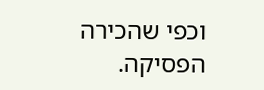וכפי שהכירה הפסיקה.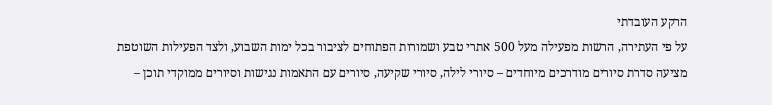הרקע העובדתי
על פי העתירה, הרשות מפעילה מעל 500 אתרי טבע ושמורות הפתוחים לציבור בכל ימות השבוע, ולצד הפעילות השוטפת מציעה סדרת סיורים מודרכים מיוחדים – סיורי לילה, סיורי שקיעה, סיורים עם התאמות נגישות וסיורים ממוקדי תוכן –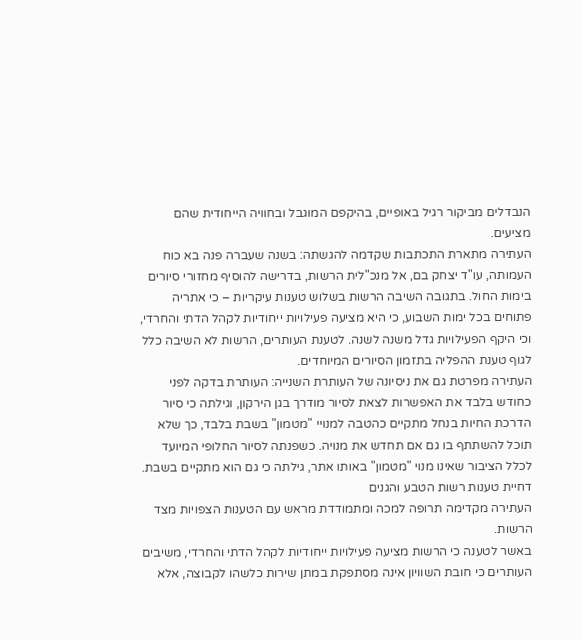הנבדלים מביקור רגיל באופיים, בהיקפם המוגבל ובחוויה הייחודית שהם מציעים.
העתירה מתארת התכתבות שקדמה להגשתה: בשנה שעברה פנה בא כוח העמותה, עו"ד יצחק בם, אל מנכ"לית הרשות, בדרישה להוסיף מחזורי סיורים בימות החול. בתגובה השיבה הרשות בשלוש טענות עיקריות – כי אתריה פתוחים בכל ימות השבוע, כי היא מציעה פעילויות ייחודיות לקהל הדתי והחרדי, וכי היקף הפעילויות גדל משנה לשנה. לטענת העותרים, הרשות לא השיבה כלל לגוף טענת ההפליה בתזמון הסיורים המיוחדים.
העתירה מפרטת גם את ניסיונה של העותרת השנייה: העותרת בדקה לפני כחודש בלבד את האפשרות לצאת לסיור מודרך בגן הירקון, וגילתה כי סיור הדרכת החיות בנחל מתקיים כהטבה למנויי "מטמון" בשבת בלבד, כך שלא תוכל להשתתף בו גם אם תחדש את מנויה. כשפנתה לסיור החלופי המיועד לכלל הציבור שאינו מנוי "מטמון" באותו אתר, גילתה כי גם הוא מתקיים בשבת.
דחיית טענות רשות הטבע והגנים
העתירה מקדימה תרופה למכה ומתמודדת מראש עם הטענות הצפויות מצד הרשות.
באשר לטענה כי הרשות מציעה פעילויות ייחודיות לקהל הדתי והחרדי, משיבים העותרים כי חובת השוויון אינה מסתפקת במתן שירות כלשהו לקבוצה, אלא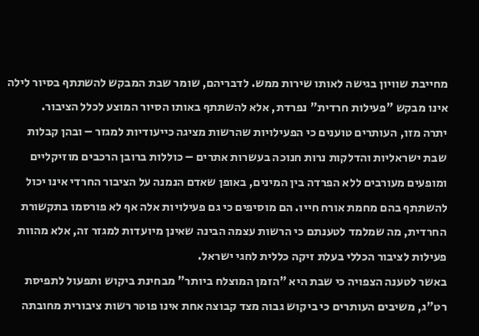מחייבת שוויון בגישה לאותו שירות ממש. לדבריהם, שומר שבת המבקש להשתתף בסיור לילה אינו מבקש "פעילות חרדית" נפרדת, אלא להשתתף באותו הסיור המוצע לכלל הציבור.
יתרה מזו, העותרים טוענים כי הפעילויות שהרשות מציגה כייעודיות למגזר – ובהן קבלות שבת ישראליות והדלקות נרות חנוכה בעשרות אתרים – כוללות ברובן הרכבים מוזיקליים ומופעים מעורבים ללא הפרדה בין המינים, באופן שאדם הנמנה על הציבור החרדי אינו יכול להשתתף בהם מחמת אורח חייו. הם מוסיפים כי גם פעילויות אלה אף לא פורסמו בתקשורת החרדית, מה שמלמד לטענתם כי הרשות עצמה הבינה שאינן מיועדות למגזר זה, אלא מהוות פעילות לציבור הכללי בעלת זיקה כללית לחגי ישראל.
באשר לטענה הצפויה כי שבת היא "הזמן המוצלח ביותר" מבחינת ביקוש ותפעול לתפיסת רט"ג, משיבים העותרים כי ביקוש גבוה מצד קבוצה אחת אינו פוטר רשות ציבורית מחובתה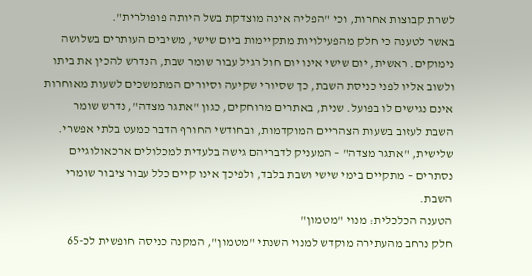לשרת קבוצות אחרות, וכי "הפליה אינה מוצדקת בשל היותה פופולרית".
באשר לטענה כי חלק מהפעילויות מתקיימות ביום שישי, משיבים העותרים בשלושה נימוקים. ראשית, יום שישי אינו יום חול רגיל עבור שומר שבת, הנדרש להכין את ביתו ולשוב אליו לפני כניסת השבת, כך שסיורי שקיעה וסיורים המתמשכים לשעות מאוחרות אינם נגישים לו בפועל. שנית, באתרים מרוחקים, כגון "אתגר מצדה", נדרש שומר השבת לעזוב בשעות הצהריים המוקדמות, ובחודשי החורף הדבר כמעט בלתי אפשרי. שלישית, "אתגר מצדה" – המעניק לדבריהם גישה בלעדית למכלולים ארכאולוגיים נסתרים – מתקיים בימי שישי ושבת בלבד, ולפיכך אינו קיים כלל עבור ציבור שומרי השבת.
הטענה הכלכלית: מנוי "מטמון"
חלק נרחב מהעתירה מוקדש למנוי השנתי "מטמון", המקנה כניסה חופשית לכ-65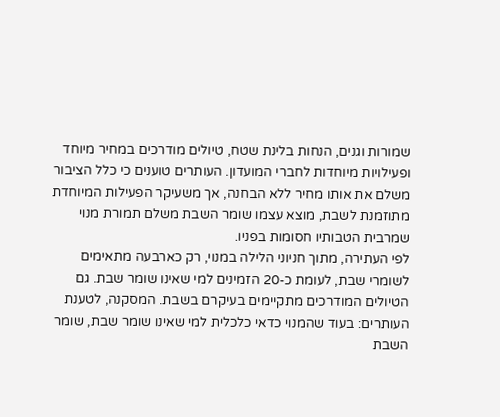שמורות וגנים, הנחות בלינת שטח, טיולים מודרכים במחיר מיוחד ופעילויות מיוחדות לחברי המועדון. העותרים טוענים כי כלל הציבור משלם את אותו מחיר ללא הבחנה, אך משעיקר הפעילות המיוחדת מתוזמנת לשבת, מוצא עצמו שומר השבת משלם תמורת מנוי שמרבית הטבותיו חסומות בפניו.
לפי העתירה, מתוך חניוני הלילה במנוי, רק כארבעה מתאימים לשומרי שבת, לעומת כ-20 הזמינים למי שאינו שומר שבת. גם הטיולים המודרכים מתקיימים בעיקרם בשבת. המסקנה, לטענת העותרים: בעוד שהמנוי כדאי כלכלית למי שאינו שומר שבת, שומר השבת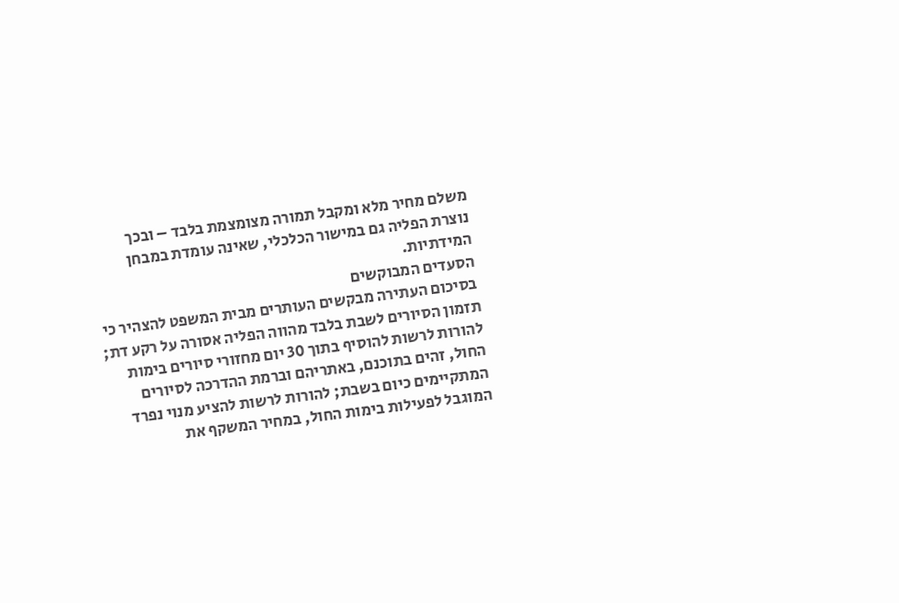משלם מחיר מלא ומקבל תמורה מצומצמת בלבד – ובכך נוצרת הפליה גם במישור הכלכלי, שאינה עומדת במבחן המידתיות.
הסעדים המבוקשים
בסיכום העתירה מבקשים העותרים מבית המשפט להצהיר כי תזמון הסיורים לשבת בלבד מהווה הפליה אסורה על רקע דת; להורות לרשות להוסיף בתוך 30 יום מחזורי סיורים בימות החול, זהים בתוכנם, באתריהם וברמת ההדרכה לסיורים המתקיימים כיום בשבת; להורות לרשות להציע מנוי נפרד המוגבל לפעילות בימות החול, במחיר המשקף את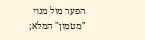הפער מול מנוי "מטמון" המלא;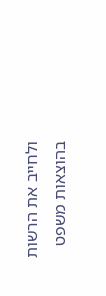ולחייב את הרשות בהוצאות משפט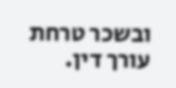ובשכר טרחת עורך דין.